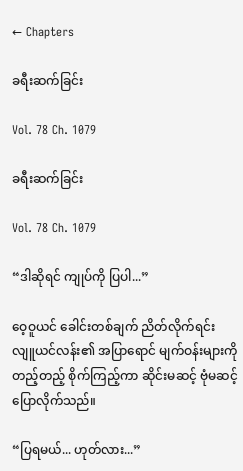← Chapters

ခရီးဆက်ခြင်း

Vol. 78 Ch. 1079

ခရီးဆက်ခြင်း

Vol. 78 Ch. 1079

“ဒါဆိုရင် ကျုပ်ကို ပြပါ...”

ဝေ့ဝူယင် ခေါင်းတစ်ချက် ညိတ်လိုက်ရင်း လျူယင်လန်း၏ အပြာရောင် မျက်ဝန်းများကို တည့်တည့် စိုက်ကြည့်ကာ ဆိုင်းမဆင့် ဗုံမဆင့် ပြောလိုက်သည်။

“ပြရမယ်... ဟုတ်လား...”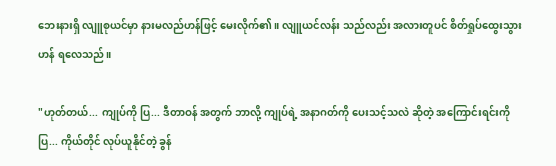ဘေးနားရှိ လျူစုယင်မှာ နားမလည်ဟန်ဖြင့် မေးလိုက်၏။ လျူယင်လန်း သည်လည်း အလားတူပင် စိတ်ရှုပ်ထွေးသွားဟန် ရလေသည်။

"ဟုတ်တယ်... ကျုပ်ကို ပြ... ဒီတာဝန် အတွက် ဘာလို့ ကျုပ်ရဲ့ အနာဂတ်ကို ပေးသင့်သလဲ ဆိုတဲ့ အကြောင်းရင်းကို ပြ... ကိုယ်တိုင် လုပ်ယူနိုင်တဲ့ ခွန်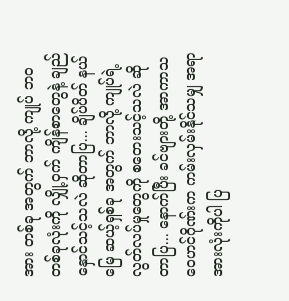အား တစ်ခု အတွက် ဘာလို့ ကျုပ် ဘဝ တစ်ခုလုံးကို လျှို့ဝှက် ကျိန်စာတွေနဲ့ ချည်နှောင်သင့်သလဲ ဆိုတာပြ... ချိပ်ပိတ် နယ်မြေ ဆယ့်ရှစ်ခု အတွက် ဘာလို့ ကျုပ်ရဲ့ လွတ်လပ်မှုတွေကို စတေးသင့်သလဲ ဆိုတာပြ... နောက်ပြီး ခင်ဗျားတို့ အာကာသ ဝေဟင်ဂိုဏ်းက ကမ်းလှမ်းနိုင်သမျှ အရာအားလုံးကိုပါ ပြ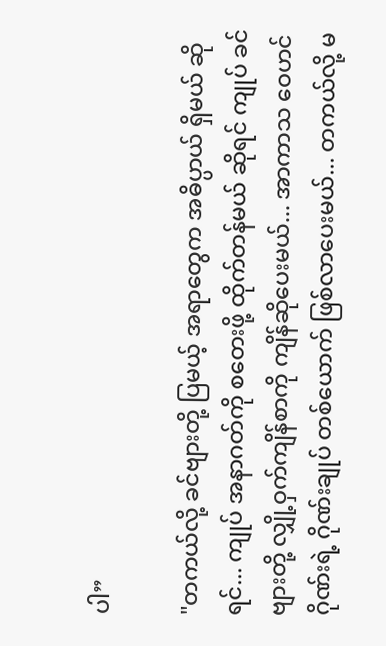ပါ”

"တကယ်လို့ ခင်ဗျားတို့ ပြမယ့် အရာတွေက အဓိပ္ပာယ် ရှိမယ် ဆိုရင်... ကျုပ် အနာဂတ်ကို စတေးဖို့ ထိုက်တန်မယ် ဆိုရင် ကျုပ် ခင်ဗျားတို့ လျှို့ဝှက်ကျိန်စာကို ကျိန်ဆိုပေးမယ်... အာကာသ ဝေဟင်ဂိုဏ်းရဲ့ ဂိုဏ်းချုပ် တစ်ယောက် ဖြစ်လာပေးမယ်... တကယ်လို့ မ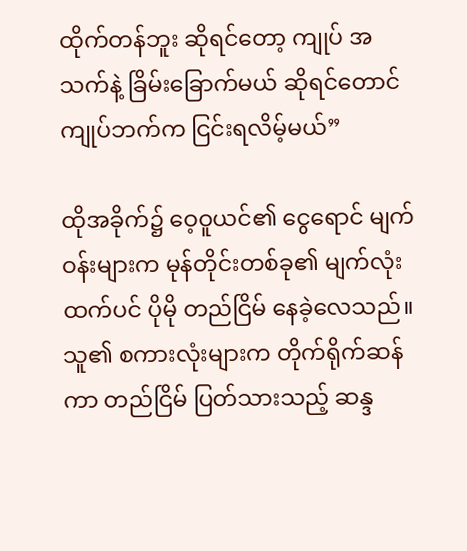ထိုက်တန်ဘူး ဆိုရင်တော့ ကျုပ် အသက်နဲ့ ခြိမ်းခြောက်မယ် ဆိုရင်တောင် ကျုပ်ဘက်က ငြင်းရလိမ့်မယ်”

ထိုအခိုက်၌ ဝေ့ဝူယင်၏ ငွေရောင် မျက်ဝန်းများက မုန်တိုင်းတစ်ခု၏ မျက်လုံးထက်ပင် ပိုမို တည်ငြိမ် နေခဲ့လေသည်။ သူ၏ စကားလုံးများက တိုက်ရိုက်ဆန်ကာ တည်ငြိမ် ပြတ်သားသည့် ဆန္ဒ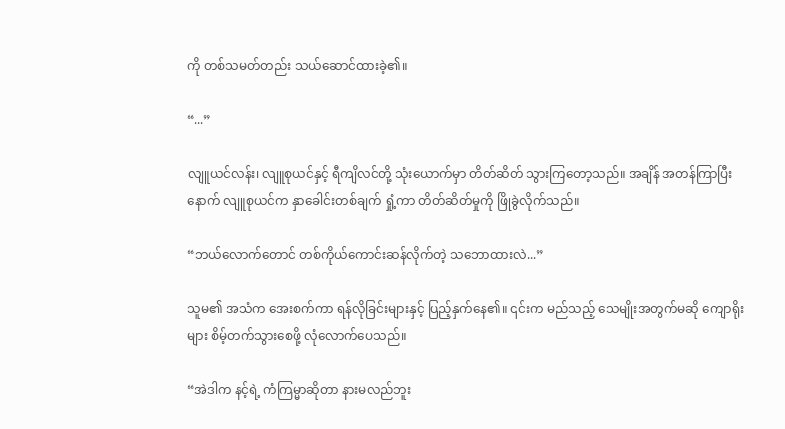ကို တစ်သမတ်တည်း သယ်ဆောင်ထားခဲ့၏။

“...”

လျူယင်လန်း၊ လျူစုယင်နှင့် ရီကျိလင်တို့ သုံးယောက်မှာ တိတ်ဆိတ် သွားကြတော့သည်။ အချိန် အတန်ကြာပြီးနောက် လျူစုယင်က နှာခေါင်းတစ်ချက် ရှုံ့ကာ တိတ်ဆိတ်မှုကို ဖြိုခွဲလိုက်သည်။

“ဘယ်လောက်တောင် တစ်ကိုယ်ကောင်းဆန်လိုက်တဲ့ သဘောထားလဲ...”

သူမ၏ အသံက အေးစက်ကာ ရန်လိုခြင်းများနှင့် ပြည့်နှက်နေ၏။ ၎င်းက မည်သည့် သေမျိုးအတွက်မဆို ကျောရိုးများ စိမ့်တက်သွားစေဖို့ လုံလောက်ပေသည်။

“အဲဒါက နင့်ရဲ့ ကံကြမ္မာဆိုတာ နားမလည်ဘူး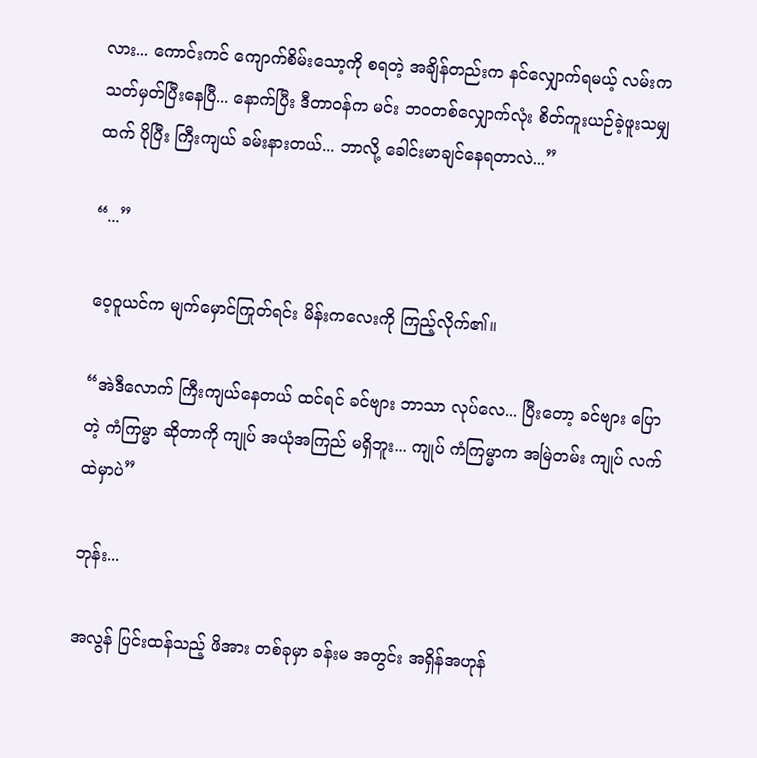လား... ကောင်းကင် ကျောက်စိမ်းသော့ကို စရတဲ့ အချိန်တည်းက နင်လျှောက်ရမယ့် လမ်းက သတ်မှတ်ပြီးနေပြီ... နောက်ပြီး ဒီတာဝန်က မင်း ဘဝတစ်လျှောက်လုံး စိတ်ကူးယဉ်ခဲ့ဖူးသမျှထက် ပိုပြီး ကြီးကျယ် ခမ်းနားတယ်... ဘာလို့ ခေါင်းမာချင်နေရတာလဲ...”

“...”

ဝေ့ဝူယင်က မျက်မှောင်ကြုတ်ရင်း မိန်းကလေးကို ကြည့်လိုက်၏။

“အဲဒီလောက် ကြီးကျယ်နေတယ် ထင်ရင် ခင်ဗျား ဘာသာ လုပ်လေ... ပြီးတော့ ခင်ဗျား ပြောတဲ့ ကံကြမ္မာ ဆိုတာကို ကျုပ် အယုံအကြည် မရှိဘူး... ကျုပ် ကံကြမ္မာက အမြဲတမ်း ကျုပ် လက်ထဲမှာပဲ”

ဘုန်း...

အလွန် ပြင်းထန်သည့် ဖိအား တစ်ခုမှာ ခန်းမ အတွင်း အရှိန်အဟုန်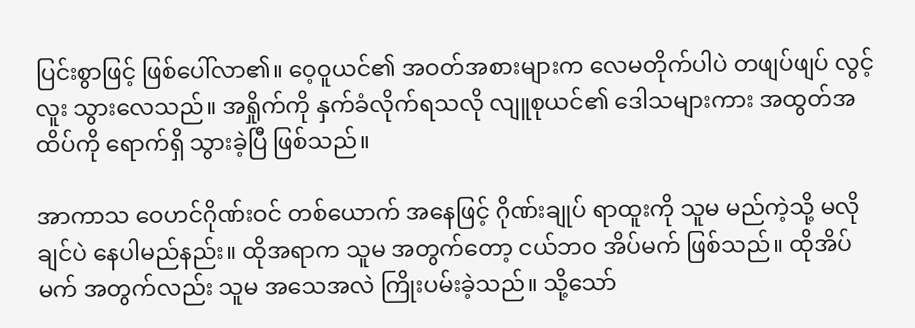ပြင်းစွာဖြင့် ဖြစ်ပေါ်လာ၏။ ဝေ့ဝူယင်၏ အဝတ်အစားများက လေမတိုက်ပါပဲ တဖျပ်ဖျပ် လွင့်လူး သွားလေသည်။ အရှိုက်ကို နှက်ခံလိုက်ရသလို လျူစုယင်၏ ဒေါသများကား အထွတ်အထိပ်ကို ရောက်ရှိ သွားခဲ့ပြီ ဖြစ်သည်။

အာကာသ ဝေဟင်ဂိုဏ်းဝင် တစ်ယောက် အနေဖြင့် ဂိုဏ်းချုပ် ရာထူးကို သူမ မည်ကဲ့သို့ မလိုချင်ပဲ နေပါမည်နည်း။ ထိုအရာက သူမ အတွက်တော့ ငယ်ဘဝ အိပ်မက် ဖြစ်သည်။ ထိုအိပ်မက် အတွက်လည်း သူမ အသေအလဲ ကြိုးပမ်းခဲ့သည်။ သို့သော်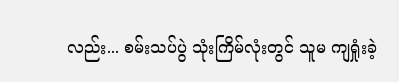လည်း... စမ်းသပ်ပွဲ သုံးကြိမ်လုံးတွင် သူမ ကျရှုံးခဲ့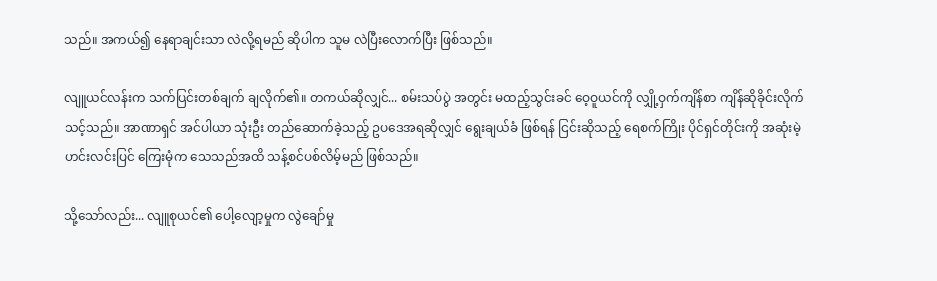သည်။ အကယ်၍ နေရာချင်းသာ လဲလို့ရမည် ဆိုပါက သူမ လဲပြီးလောက်ပြီး ဖြစ်သည်။

လျူယင်လန်းက သက်ပြင်းတစ်ချက် ချလိုက်၏။ တကယ်ဆိုလျှင်... စမ်းသပ်ပွဲ အတွင်း မထည့်သွင်းခင် ဝေ့ဝူယင်ကို လျှို့ဝှက်ကျိန်စာ ကျိန်ဆိုခိုင်းလိုက်သင့်သည်။ အာဏာရှင် အင်ပါယာ သုံးဦး တည်ဆောက်ခဲ့သည့် ဥပဒေအရဆိုလျှင် ရွေးချယ်ခံ ဖြစ်ရန် ငြင်းဆိုသည့် ရေစက်ကြိုး ပိုင်ရှင်တိုင်းကို အဆုံးမဲ့ ဟင်းလင်းပြင် ကြေးမုံက သေသည်အထိ သန့်စင်ပစ်လိမ့်မည် ဖြစ်သည်။

သို့‌သော်လည်း... လျူစုယင်၏ ပေါ့လျော့မှုက လွဲ‌ချော်မှု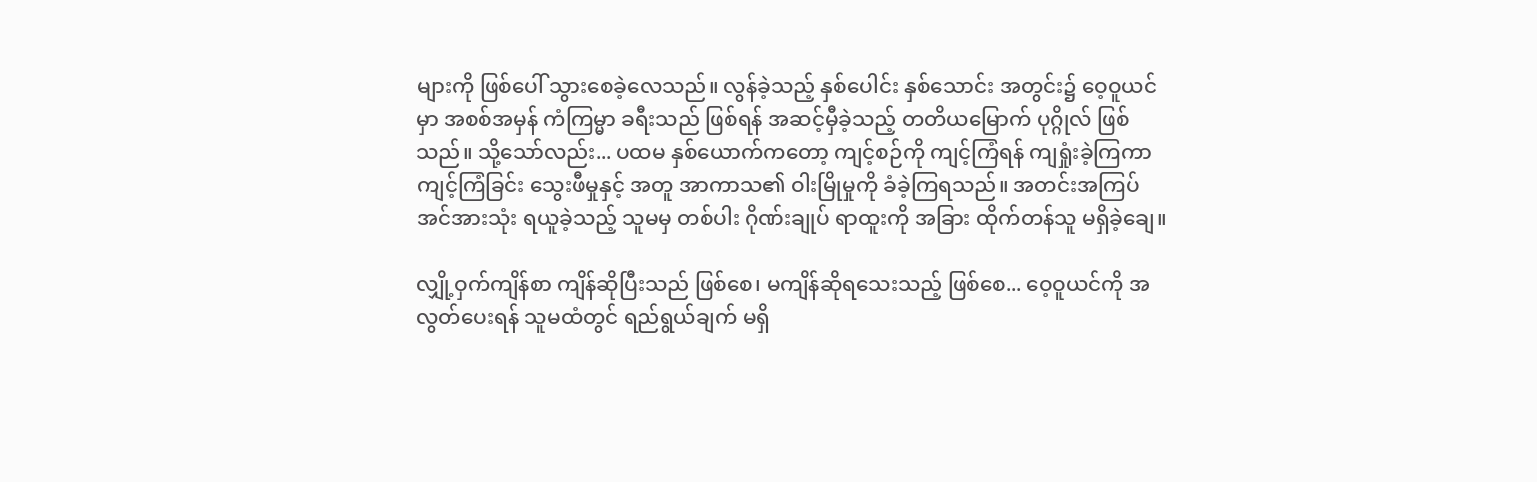များကို ဖြစ်ပေါ် သွားစေခဲ့လေသည်။ လွန်ခဲ့သည့် နှစ်ပေါင်း နှစ်‌သောင်း အတွင်း၌ ဝေ့ဝူယင်မှာ အစစ်အမှန် ကံကြမ္မာ ခရီးသည် ဖြစ်ရန် အဆင့်မှီခဲ့သည့် တတိယမြောက် ပုဂ္ဂိုလ် ဖြစ်သည်။ သို့သော်လည်း... ပထမ နှစ်ယောက်ကတော့ ကျင့်စဉ်ကို ကျင့်ကြံရန် ကျရှုံးခဲ့ကြကာ ကျင့်ကြံခြင်း သွေးဖီမှုနှင့် အတူ အာကာသ၏ ဝါးမြိုမှုကို ခံခဲ့ကြရသည်။ အတင်းအကြပ် အင်အားသုံး ရယူခဲ့သည့် သူမမှ တစ်ပါး ဂိုဏ်းချုပ် ရာထူးကို အခြား ထိုက်တန်သူ မရှိခဲ့ချေ။

လျှို့ဝှက်ကျိန်စာ ကျိန်ဆိုပြီးသည် ဖြစ်စေ၊ မကျိန်ဆိုရသေးသည့် ဖြစ်စေ... ဝေ့ဝူယင်ကို အလွတ်ပေးရန် သူမထံတွင် ရည်ရွယ်ချက် မရှိ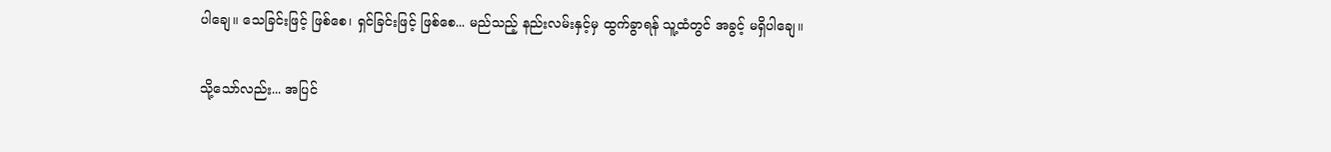ပါချေ။ သေခြင်းဖြင့် ဖြစ်စေ၊ ရှင်ခြင်းဖြင့် ဖြစ်စေ... မည်သည့် နည်းလမ်းနှင့်မှ ထွက်ခွာရန် သူ့ထံတွင် အခွင့် မရှိပါချေ။

သို့သော်လည်း... အပြင်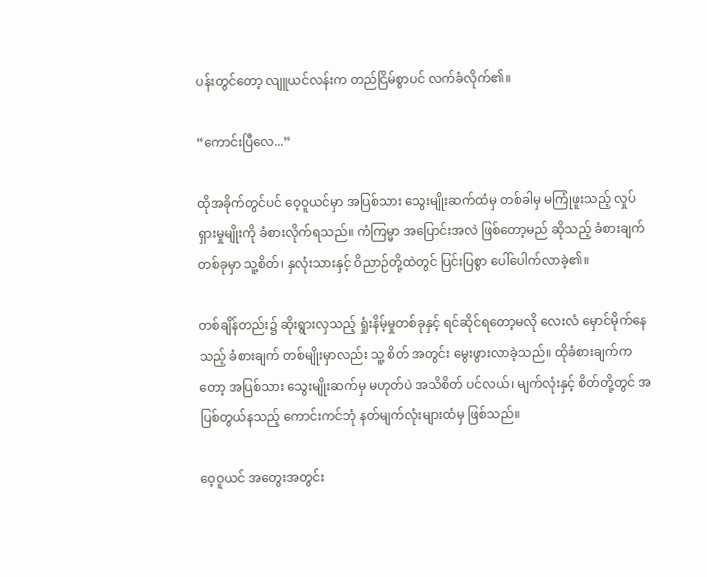ပန်းတွင်တော့ လျူယင်လန်းက တည်ငြိမ်စွာပင် လက်ခံလိုက်၏။

“ကောင်းပြီလေ...”

ထိုအခိုက်တွင်ပင် ဝေ့ဝူယင်မှာ အပြစ်သား သွေးမျိုးဆက်ထံမှ တစ်ခါမှ မကြုံဖူးသည့် လှုပ်ရှားမှုမျိုးကို ခံစားလိုက်ရသည်။ ကံကြမ္မာ အပြောင်းအလဲ ဖြစ်တော့မည် ဆိုသည့် ခံစားချက် တစ်ခုမှာ သူ့စိတ်၊ နှလုံးသားနှင့် ဝိညာဉ်တို့ထဲတွင် ပြင်းပြစွာ ပေါ်ပေါက်လာခဲ့၏။

တစ်ချိန်တည်း၌ ဆိုးရွားလှသည့် ရှုံးနိမ့်မှုတစ်ခုနှင့် ရင်ဆိုင်ရတော့မလို လေးလံ မှောင်မိုက်နေသည့် ခံစားချက် တစ်မျိုးမှာလည်း သူ့ စိတ် အတွင်း မွေးဖွားလာခဲ့သည်။ ထိုခံစားချက်ကတော့ အပြစ်သား သွေးမျိုးဆက်မှ မဟုတ်ပဲ အသိစိတ် ပင်လယ်၊ မျက်လုံးနှင့် စိတ်တို့တွင် အပြစ်တွယ်နသည့် ကောင်းကင်ဘုံ နတ်မျက်လုံးများထံမှ ဖြစ်သည်။

ဝေ့ဝူယင် အတွေးအတွင်း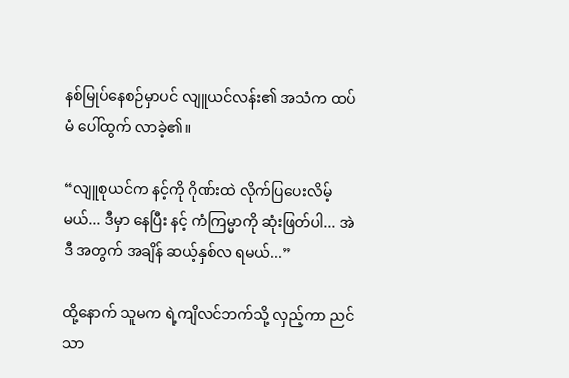နစ်မြုပ်နေစဉ်မှာပင် လျူယင်လန်း၏ အသံက ထပ်မံ ပေါ်ထွက် လာခဲ့၏။

“လျူစုယင်က နင့်ကို ဂိုဏ်းထဲ လိုက်ပြပေးလိမ့်မယ်... ဒီမှာ နေပြီး နင့် ကံကြမ္မာကို ဆုံးဖြတ်ပါ... အဲဒီ အတွက် အချိန် ဆယ့်နှစ်လ ရမယ်...”

ထို့နောက် သူမက ရဲ့ကျိလင်ဘက်သို့ လှည့်ကာ ညင်သာ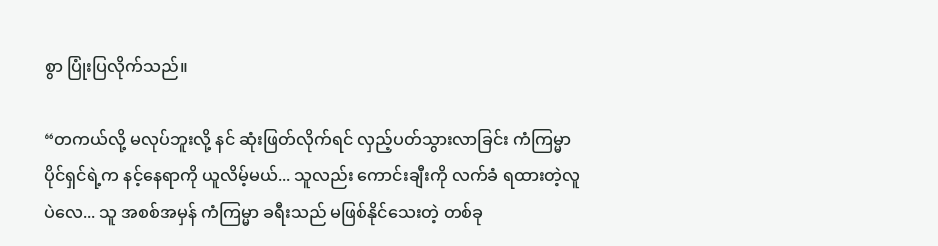စွာ ပြုံးပြလိုက်သည်။

“တကယ်လို့ မလုပ်ဘူးလို့ နင် ဆုံးဖြတ်လိုက်ရင် လှည့်ပတ်သွားလာခြင်း ကံကြမ္မာ ပိုင်ရှင်ရဲ့က နင့်နေရာကို ယူလိမ့်မယ်... သူလည်း ကောင်းချီးကို လက်ခံ ရထားတဲ့လူပဲလေ... သူ အစစ်အမှန် ကံကြမ္မာ ခရီးသည် မဖြစ်နိုင်သေးတဲ့ တစ်ခု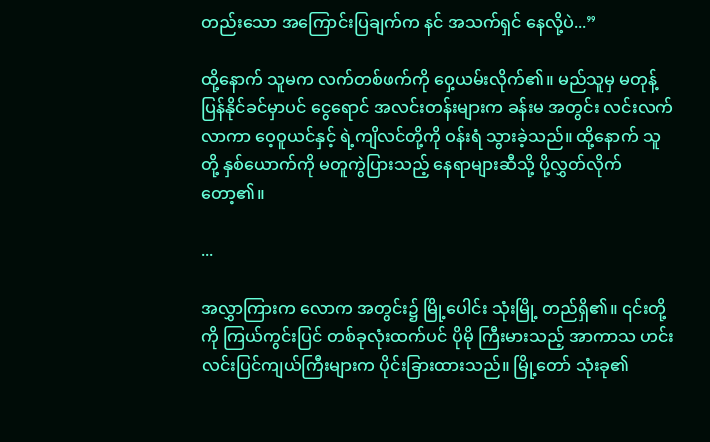တည်းသော အကြောင်းပြချက်က နင် အသက်ရှင် နေလို့ပဲ...”

ထို့နောက် သူမက လက်တစ်ဖက်ကို ဝှေ့ယမ်းလိုက်၏။ မည်သူမှ မတုန့်ပြန်နိုင်ခင်မှာပင် ငွေရောင် အလင်းတန်းများက ခန်းမ အတွင်း လင်းလက်လာကာ ဝေ့ဝူယင်နှင့် ရဲ့ကျိလင်တို့ကို ဝန်းရံ သွားခဲ့သည်။ ထို့နောက် သူတို့ နှစ်ယောက်ကို မတူကွဲပြားသည့် နေရာများဆီသို့ ပို့လွှတ်လိုက်တော့၏။

...

အလွှာကြားက လောက အတွင်း၌ မြို့ပေါင်း သုံးမြို့ တည်ရှိ၏။ ၎င်းတို့ကို ကြယ်ကွင်းပြင် တစ်ခုလုံးထက်ပင် ပိုမို ကြီးမားသည့် အာကာသ ဟင်းလင်းပြင်ကျယ်ကြီးများက ပိုင်းခြားထားသည်။ မြို့တော် သုံးခု၏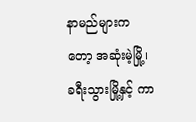နာမည်များကတော့ အဆုံးမဲ့မြို့၊ ခရီးသွားမြို့နှင့် ကာ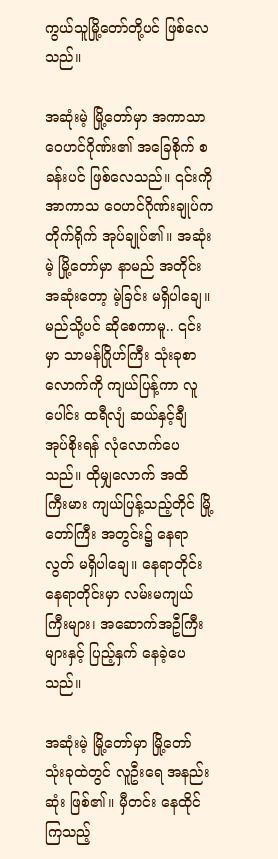ကွယ်သူမြို့တော်တို့ပင် ဖြစ်လေသည်။

အဆုံးမဲ့ မြို့တော်မှာ အကာသာ ဝေဟင်ဂိုဏ်း၏ အခြေစိုက် စခန်းပင် ဖြစ်လေသည်။ ၎င်းကို အာကာသ ဝေဟင်ဂိုဏ်းချုပ်က တိုက်ရိုက် အုပ်ချုပ်၏။ အဆုံးမဲ့ မြို့တော်မှာ နာမည် အတိုင်း အဆုံးတော့ မဲ့ခြင်း မရှိပါချေ။ မည်သို့ပင် ဆိုစေကာမူ.. ၎င်းမှာ သာမန်ဂြိုဟ်ကြီး သုံးခုစာလောက်ကို ကျယ်ပြန့်ကာ လူပေါင်း ထရီလျံ ဆယ်နှင့်ချီ အုပ်စိုးရန် လုံလောက်ပေသည်။ ထိုမျှလောက် အထိ ကြီးမား ကျယ်ပြန့်သည့်တိုင် မြို့တော်ကြီး အတွင်း၌ နေရာလွတ် မရှိပါချေ။ နေရာတိုင်း နေရာတိုင်းမှာ လမ်းမကျယ်ကြီးများ၊ အဆောက်အဦကြီးများနှင့် ပြည့်နှက် နေခဲ့ပေသည်။

အဆုံးမဲ့ မြို့တော်မှာ မြို့တော် သုံးခုထဲတွင် လူဦးရေ အနည်းဆုံး ဖြစ်၏။ မှီတင်း နေထိုင်ကြသည့်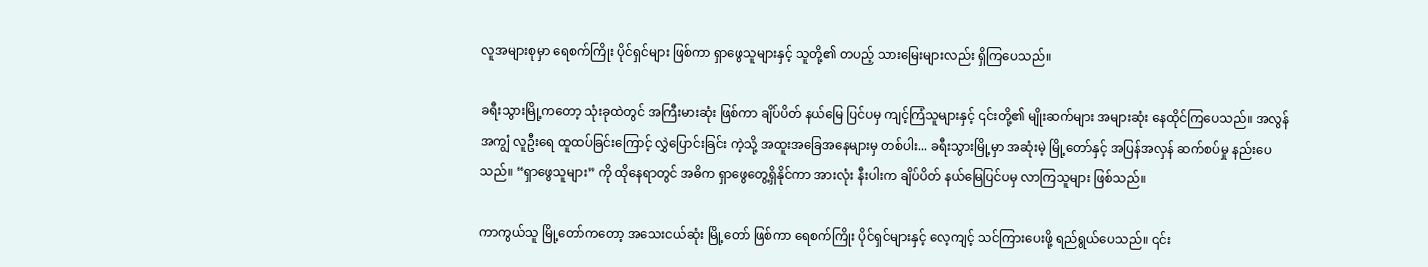လူအများစုမှာ ရေစက်ကြိုး ပိုင်ရှင်များ ဖြစ်ကာ ရှာဖွေသူများနှင့် သူတို့၏ တပည့် သားမြေးများလည်း ရှိကြပေသည်။

ခရီးသွားမြို့ကတော့ သုံးခုထဲတွင် အကြီးမားဆုံး ဖြစ်ကာ ချိပ်ပိတ် နယ်မြေ ပြင်ပမှ ကျင့်ကြံသူများနှင့် ၎င်းတို့၏ မျိုးဆက်များ အများဆုံး နေထိုင်ကြပေသည်။ အလွန်အကျွံ လူဦးရေ ထူထပ်ခြင်းကြောင့် လွှဲပြောင်းခြင်း ကဲ့သို့ အထူးအခြေအနေများမှ တစ်ပါး... ခရီးသွားမြို့မှာ အဆုံးမဲ့ မြို့တော်နှင့် အပြန်အလှန် ဆက်စပ်မှု နည်းပေသည်။ “ရှာဖွေသူများ” ကို ထိုနေရာတွင် အဓိက ရှာဖွေတွေ့ရှိနိုင်ကာ အားလုံး နီးပါးက ချိပ်ပိတ် နယ်မြေပြင်ပမှ လာကြသူများ ဖြစ်သည်။

ကာကွယ်သူ မြို့တော်ကတော့ အသေးငယ်ဆုံး မြို့တော် ဖြစ်ကာ ရေစက်ကြိုး ပိုင်ရှင်များနှင့် လေ့ကျင့် သင်ကြားပေးဖို့ ရည်ရွယ်ပေသည်။ ၎င်း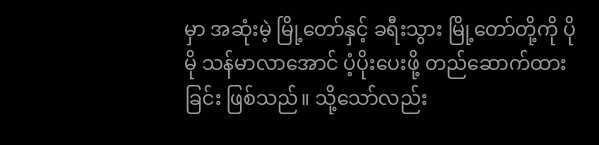မှာ အဆုံးမဲ့ မြို့တော်နှင့် ခရီးသွား မြို့တော်တို့ကို ပိုမို သန်မာလာအောင် ပံ့ပိုးပေးဖို့ တည်ဆောက်ထားခြင်း ဖြစ်သည်။ သို့သော်လည်း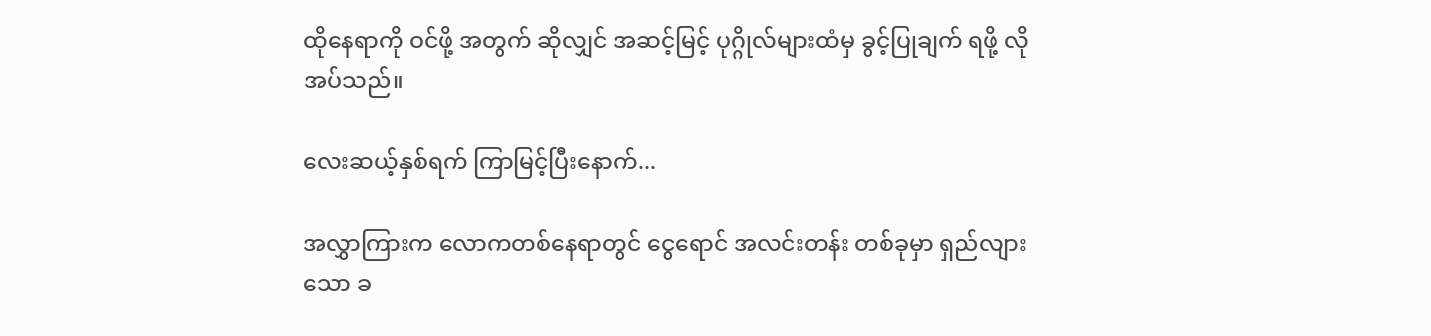ထိုနေရာကို ဝင်ဖို့ အတွက် ဆိုလျှင် အဆင့်မြင့် ပုဂ္ဂိုလ်များထံမှ ခွင့်ပြုချက် ရဖို့ လိုအပ်သည်။

လေးဆယ့်နှစ်ရက် ကြာမြင့်ပြီးနောက်...

အလွှာကြားက လောကတစ်နေရာတွင် ငွေရောင် အလင်းတန်း တစ်ခုမှာ ရှည်လျားသော ခ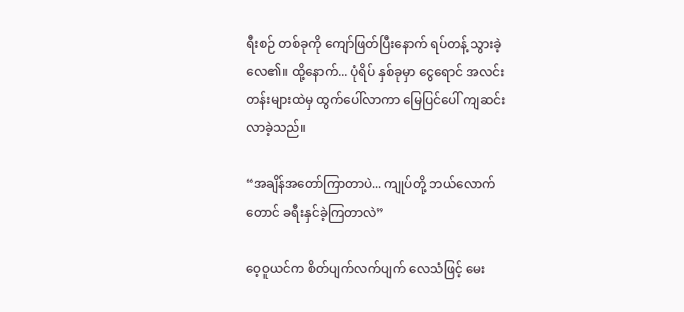ရီးစဉ် တစ်ခုကို ကျော်ဖြတ်ပြီးနောက် ရပ်တန့် သွားခဲ့လေ၏။ ထို့နောက်... ပုံရိပ် နှစ်ခုမှာ ငွေရောင် အလင်းတန်းများထဲမှ ထွက်ပေါ်လာကာ မြေပြင်ပေါ် ကျဆင်းလာခဲ့သည်။

“အချိန်အတော်ကြာတာပဲ... ကျုပ်တို့ ဘယ်လောက်တောင် ခရီးနှင်ခဲ့ကြတာလဲ”

ဝေ့ဝူယင်က စိတ်ပျက်လက်ပျက် လေသံဖြင့် မေး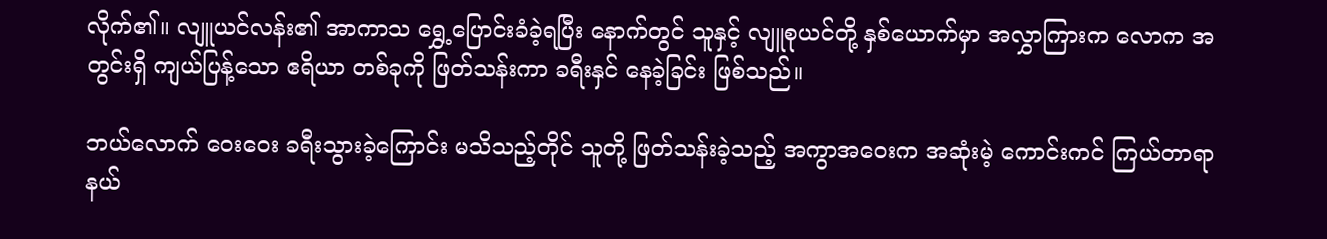လိုက်၏။ လျူယင်လန်း၏ အာကာသ ရွှေ့ပြောင်းခံခဲ့ရပြီး နောက်တွင် သူနှင့် လျူစုယင်တို့ နှစ်ယောက်မှာ အလွှာကြားက လောက အတွင်းရှိ ကျယ်ပြန့်သော ဧရိယာ တစ်ခုကို ဖြတ်သန်းကာ ခရီးနှင် နေခဲ့ခြင်း ဖြစ်သည်။

ဘယ်လောက် ဝေးဝေး ခရီးသွားခဲ့ကြောင်း မသိသည့်တိုင် သူတို့ ဖြတ်သန်းခဲ့သည့် အကွာအဝေးက အဆုံးမဲ့ ကောင်းကင် ကြယ်တာရာ နယ်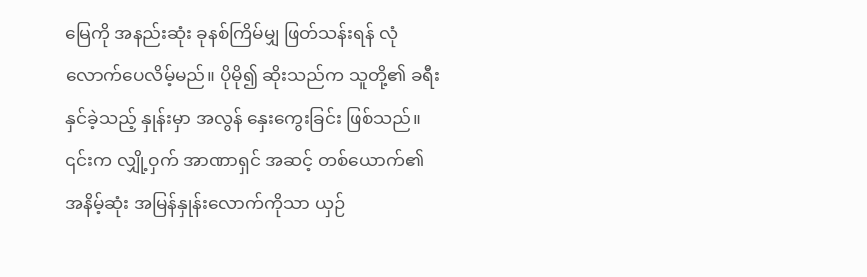မြေကို အနည်းဆုံး ခုနစ်ကြိမ်မျှ ဖြတ်သန်းရန် လုံလောက်ပေလိမ့်မည်။ ပိုမို၍ ဆိုးသည်က သူတို့၏ ခရီးနှင်ခဲ့သည့် နှုန်းမှာ အလွန် နှေးကွေးခြင်း ဖြစ်သည်။ ၎င်းက လျှို့ဝှက် အာဏာရှင် အဆင့် တစ်ယောက်၏ အနိမ့်ဆုံး အမြန်နှုန်း‌လောက်ကိုသာ ယှဉ်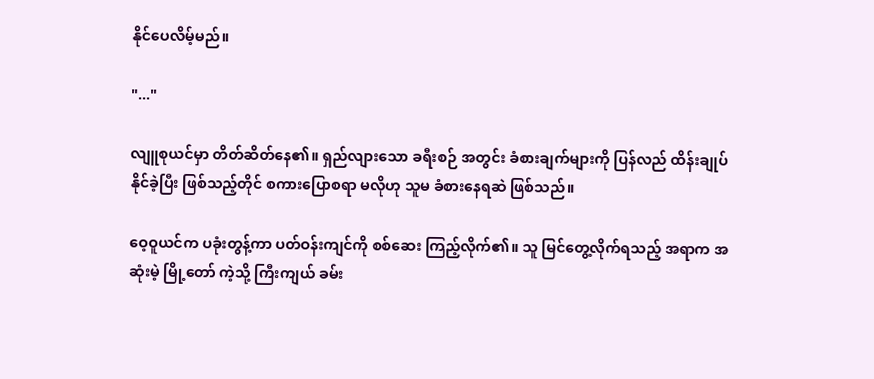နိုင်ပေလိမ့်မည်။

"..."

လျူစုယင်မှာ တိတ်ဆိတ်နေ၏။ ရှည်လျားသော ခရီးစဉ် အတွင်း ခံစားချက်များကို ပြန်လည် ထိန်းချုပ် နိုင်ခဲ့ပြီး ဖြစ်သည့်တိုင် စကားပြောစရာ မလိုဟု သူမ ခံစားနေရဆဲ ဖြစ်သည်။

ဝေ့ဝူယင်က ပခုံးတွန့်ကာ ပတ်ဝန်းကျင်ကို စစ်ဆေး ကြည့်လိုက်၏။ သူ မြင်တွေ့လိုက်ရသည့် အရာက အဆုံးမဲ့ မြို့တော် ကဲ့သို့ ကြီးကျယ် ခမ်း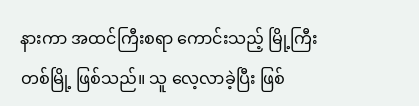နားကာ အထင်ကြီးစရာ ကောင်းသည့် မြို့ကြီး တစ်မြို့ ဖြစ်သည်။ သူ လေ့လာခဲ့ပြီး ဖြစ်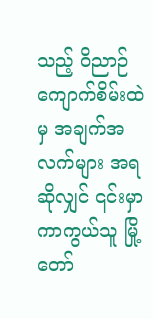သည့် ဝိညာဉ် ကျောက်စိမ်းထဲမှ အချက်အလက်များ အရဆိုလျှင် ၎င်းမှာ ကာကွယ်သူ မြို့တော်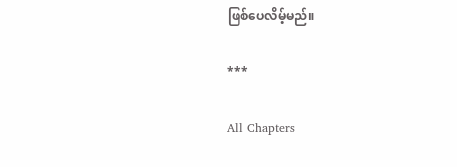ဖြစ်ပေလိမ့်မည်။

***

All Chapters